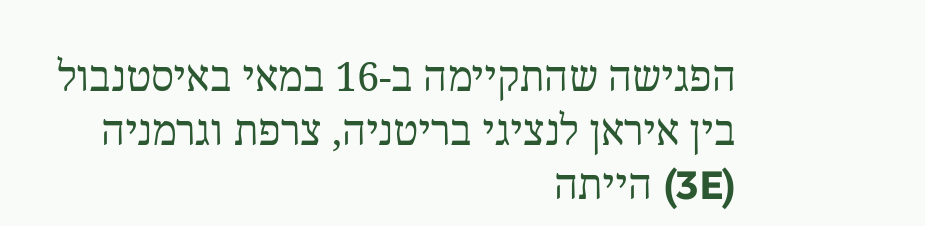הפגישה שהתקיימה ב-16 במאי באיסטנבול בין איראן לנציגי בריטניה, צרפת וגרמניה (3E) הייתה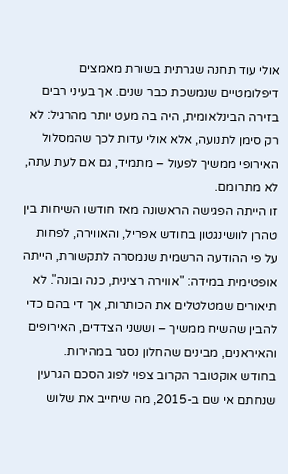אולי עוד תחנה שגרתית בשורת מאמצים דיפלומטיים שנמשכת כבר שנים. אך בעיני רבים בזירה הבינלאומית, היה בה מעט יותר מהרגיל: לא רק סימן לתנועה, אלא אולי עדות לכך שהמסלול האירופי ממשיך לפעול – מתמיד, גם אם לעת עתה, לא מתרומם.
זו הייתה הפגישה הראשונה מאז חודשו השיחות בין טהרן לוושינגטון בחודש אפריל, והאווירה, לפחות על פי ההודעה הרשמית שנמסרה לתקשורת, הייתה אופטימית במידה: "אווירה רצינית, כנה ובונה". לא תיאורים שמטלטלים את הכותרות, אך די בהם כדי להבין שהשיח ממשיך – וששני הצדדים, האירופים והאיראנים, מבינים שהחלון נסגר במהירות.
בחודש אוקטובר הקרוב צפוי לפוג הסכם הגרעין שנחתם אי שם ב-2015, מה שיחייב את שלוש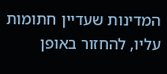המדינות שעדיין חתומות עליו, להחזור באופן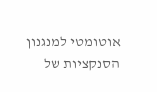אוטומטי למנגנון הסנקציות של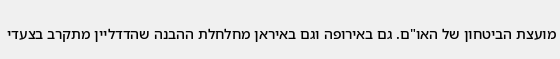מועצת הביטחון של האו"ם. גם באירופה וגם באיראן מחלחלת ההבנה שהדדליין מתקרב בצעדי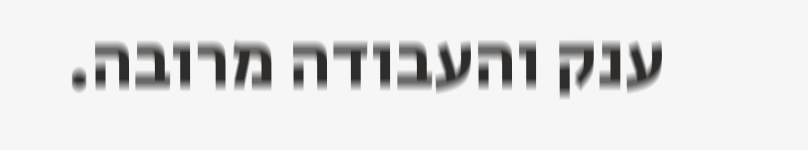ענק והעבודה מרובה.